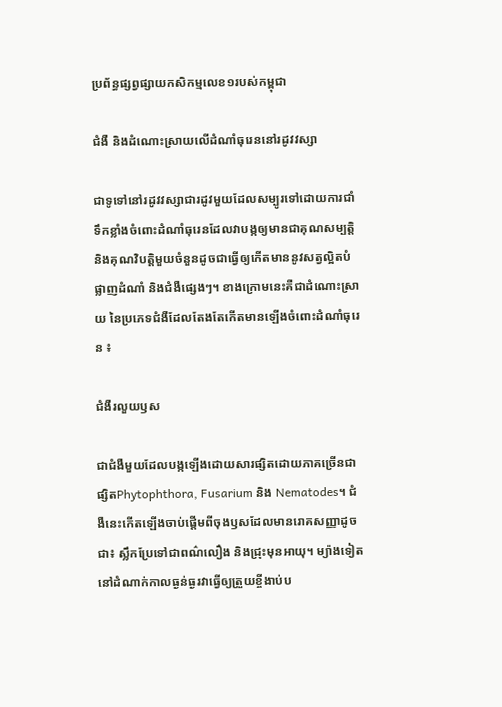ប្រព័ន្ធផ្សព្វផ្សាយកសិកម្មលេខ១របស់កម្ពុជា

ជំងឺ និងដំណោះស្រាយលើដំណាំធុរេននៅរដូវវស្សា

ជាទូទៅនៅរដូវវស្សាជារដូវមួយដែលសម្បូរទៅដោយការជាំទឹកខ្លាំងចំពោះដំណាំធុរេនដែលវាបង្កឲ្យមានជាគុណសម្បត្តិ និងគុណវិបត្តិមួយចំនួនដូចជាធ្វើឲ្យកើតមាននូវសត្វល្អិតបំផ្លាញដំណាំ និងជំងឺផ្សេងៗ។ ខាងក្រោមនេះគឺជាដំណោះស្រាយ នៃប្រភេទជំងឺដែលតែងតែកើតមានឡើងចំពោះដំណាំធុរេន ៖

ជំងឺរលួយឫស

ជាជំងឺមួយដែលបង្កឡើងដោយសារផ្សិតដោយភាគច្រើនជាផ្សិតPhytophthora, Fusarium និង Nematodes។ ជំងឺនេះកើតឡើងចាប់ផ្ដើមពីចុងឫសដែលមានរោគសញ្ញាដូចជា៖ ស្លឹកប្រែទៅជាពណ៌លឿង និងជ្រុះមុនអាយុ។ ម្យ៉ាងទៀតនៅដំណាក់កាលធ្ងន់ធ្ងរវាធ្វើឲ្យត្រួយខ្ចីងាប់ប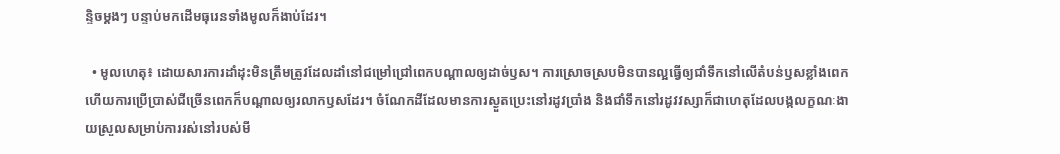ន្ទិចម្ដងៗ បន្ទាប់មកដើមធុរេនទាំងមូលក៏ងាប់ដែរ។

  • មូលហេតុ៖ ដោយសារការដាំដុះមិនត្រឹមត្រូវដែលដាំនៅជម្រៅជ្រៅពេកបណ្ដាលឲ្យដាច់ឫស។ ការស្រោចស្របមិនបានល្អធ្វើឲ្យជាំទឹកនៅលើតំបន់ឫសខ្លាំងពេក ហើយការប្រើប្រាស់ជីច្រើនពេកក៏បណ្ដាលឲ្យរលាកឫសដែរ។ ចំណែកដីដែលមានការស្ងួតប្រេះនៅរដូវប្រាំង និងជាំទឹកនៅរដូវវស្សាក៏ជាហេតុដែលបង្កលក្ខណៈងាយស្រួលសម្រាប់ការរស់នៅរបស់មី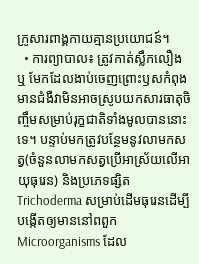ក្រូសារពាង្គកាយគ្មានប្រយោជន៍។
  • ការព្យាបាល៖ ត្រូវកាត់ស្លឹកលឿង ឬ មែកដែលងាប់ចេញព្រោះឫសកំពុងមានជំងឺវាមិនអាចស្រូបយកសារធាតុចិញ្ចឹមសម្រាប់រុក្ខជាតិទាំងមូលបាននោះទេ។ បន្ទាប់មកត្រូវបន្ថែមនូវលាមកសត្វ(ចំនួនលាមកសត្វប្រើអាស្រ័យលើអាយុធុរេន) និងប្រភេទផ្សិត Trichoderma សម្រាប់ដើមធុរេនដើម្បីបង្កើតឲ្យមាននៅពពួក Microorganisms ដែល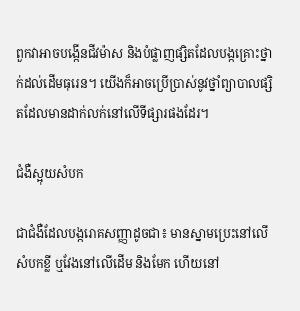ពួកវាអាចបង្កើនជីវម៉ាស និងបំផ្លាញផ្សិតដែលបង្កគ្រោះថ្នាក់ដល់ដើមធុរេន។ យើងក៏អាចប្រើប្រាស់នូវថ្នាំព្យាបាលផ្សិតដែលមានដាក់លក់នៅលើទីផ្សារផងដែរ។

ជំងឺស្អុយសំបក

ជាជំងឺដែលបង្ករោគសញ្ញាដូចជា៖ មានស្នាមប្រេះនៅលើសំបកខ្លី ឬវែងនៅលើដើម និងមែក ហើយនៅ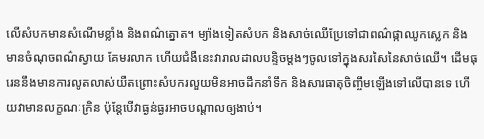លើសំបកមានសំណើមខ្លាំង និងពណ៌ត្នោត។ ម្យ៉ាងទៀតសំបក និងសាច់ឈើប្រែទៅជាពណ៌ផ្កាឈូកស្លេក និងមានចំណុចពណ៌ស្វាយ គែមរលាក ហើយជំងឺនេះវារាលដាលបន្ទិចម្ដងៗចូលទៅក្នុងសរសៃនៃសាច់ឈើ។ ដើមធុរេននឹងមានការលូតលាស់យឺតព្រោះសំបករលួយមិនអាចដឹកនាំទឹក និងសារធាតុចិញ្ចឹមឡើងទៅលើបានទេ ហើយវាមានលក្ខណៈក្រិន ប៉ុន្តែបើវាធ្ងន់ធ្ងរអាចបណ្ដាលឲ្យងាប់។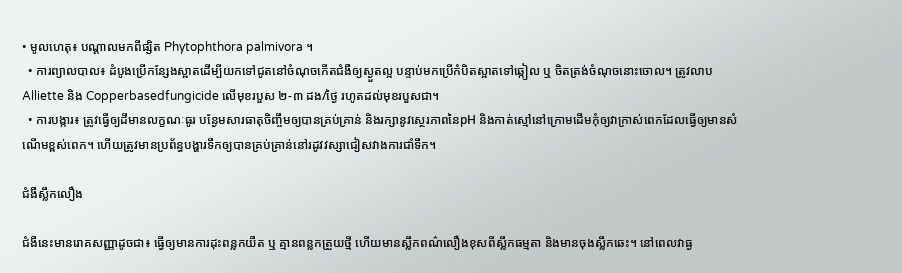• មូលហេតុ៖ បណ្ដាលមកពីផ្សិត Phytophthora palmivora ។
  • ការព្យាលបាល៖ ដំបូងប្រើកន្សែងស្អាតដើម្បីយកទៅជូតនៅចំណុចកើតជំងឺឲ្យស្ងួតល្អ បន្ទាប់មកប្រើកំបិតស្អាតទៅឆ្កៀល ឬ ចិតត្រង់ចំណុចនោះចោល។ ត្រូវលាប Alliette និង Copperbasedfungicide លើមុខរបួស ២-៣ ដង/ថ្ងៃ រហូតដល់មុខរបួសជា។
  • ការបង្ការ៖ ត្រូវធ្វើឲ្យដីមានលក្ខណៈធូរ បន្ងែមសារធាតុចិញ្ចឹមឲ្យបានគ្រប់គ្រាន់ និងរក្សានូវស្ថេរភាពនៃpH និងកាត់ស្មៅនៅក្រោមដើមកុំឲ្យវាក្រាស់ពេកដែលធ្វើឲ្យមានសំណើមខ្ពស់ពេក។ ហើយត្រូវមានប្រព័ន្ធបង្ហារទឹកឲ្យបានគ្រប់គ្រាន់នៅរដូវវស្សាជៀសវាងការជាំទឹក។

ជំងឺស្លឹកលឿង

ជំងឺនេះមានរោគសញ្ញាដូចជា៖ ធ្វើឲ្យមានការដុះពន្លកយឺត ឬ គ្មានពន្លកត្រួយថ្មី ហើយមានស្លឹកពណ៌លឿងខុសពីស្លឹកធម្មតា និងមានចុងស្លឹកឆេះ។ នៅពេលវាធ្ង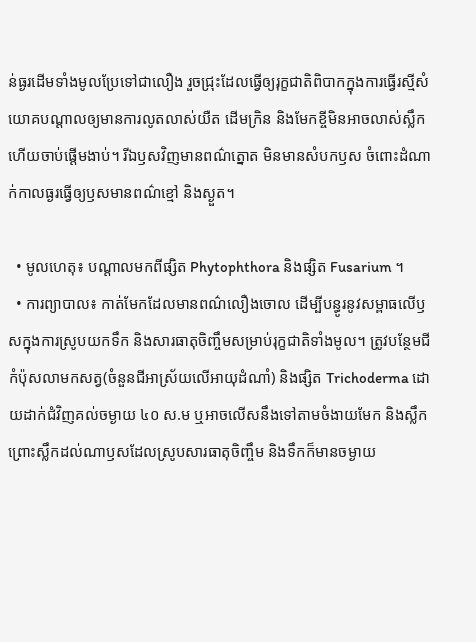ន់ធ្ងរដើមទាំងមូលប្រែទៅជាលឿង រួចជ្រុះដែលធ្វើឲ្យរុក្ខជាតិពិបាកក្នុងការធ្វើរស្មីសំយោគបណ្ដាលឲ្យមានការលូតលាស់យឺត ដើមក្រិន និងមែកខ្ចីមិនអាចលាស់ស្លឹក ហើយចាប់ផ្ដើមងាប់។ រីឯឫសវិញមានពណ៌ត្នោត មិនមានសំបកឫស ចំពោះដំណាក់កាលធ្ងរធ្វើឲ្យឫសមានពណ៌ខ្មៅ និងស្ងួត។

  • មូលហេតុ៖ បណ្ដាលមកពីផ្សិត Phytophthora និងផ្សិត Fusarium ។
  • ការព្យាបាល៖ កាត់មែកដែលមានពណ៌លឿងចោល ដើម្បីបន្ធូរនូវសម្ពាធលើឫសក្នុងការស្រូបយកទឹក និងសារធាតុចិញ្ចឹមសម្រាប់រុក្ខជាតិទាំងមូល។ ត្រូវបន្ថែមជីកំប៉ុសលាមកសត្វ(ចំនួនជីអាស្រ័យលើអាយុដំណាំ) និងផ្សិត Trichoderma ដោយដាក់ជំវិញគល់ចម្ងាយ ៤០ ស.ម ឬអាចលើសនឹងទៅតាមចំងាយមែក និងស្លឹកព្រោះស្លឹកដល់ណាឫសដែលស្រូបសារធាតុចិញ្ចឹម និងទឹកក៏មានចម្ងាយ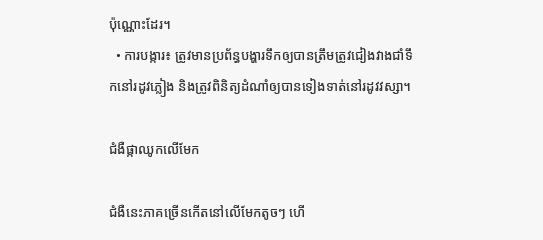ប៉ុណ្ណោះដែរ។
  • ការបង្ការ៖ ត្រូវមានប្រព័ន្ធបង្ហារទឹកឲ្យបានត្រឹមត្រូវជៀងវាងជាំទឹកនៅរដូវភ្លៀង និងត្រូវពិនិត្យដំណាំឲ្យបានទៀងទាត់នៅរដូវវស្សា។

ជំងឺផ្កាឈូកលើមែក

ជំងឺនេះភាគច្រើនកើតនៅលើមែកតូចៗ ហើ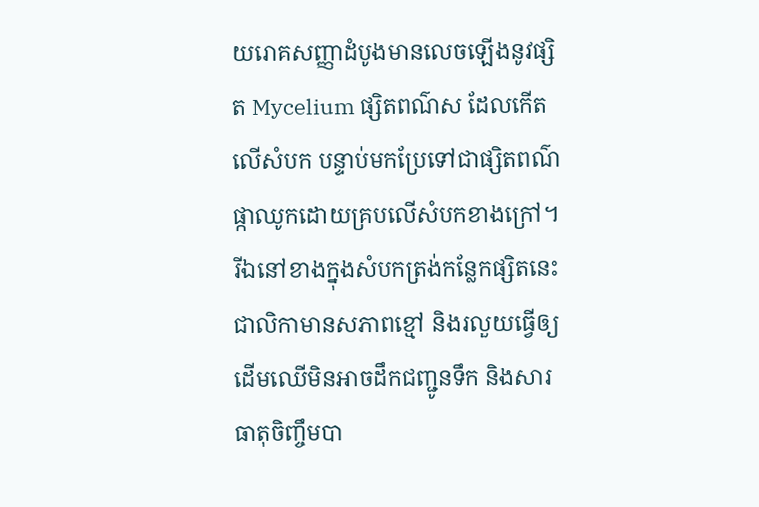យរោគសញ្ញាដំបូងមានលេចឡើងនូវផ្សិត Mycelium ផ្សិតពណ៌ស ដែលកើតលើសំបក បន្ទាប់មកប្រែទៅជាផ្សិតពណ៌ផ្កាឈូកដោយគ្របលើសំបកខាងក្រៅ។ រីឯនៅខាងក្នុងសំបកត្រង់កន្លែកផ្សិតនេះជាលិកាមានសភាពខ្មៅ និងរលួយធ្វើឲ្យដើមឈើមិនអាចដឹកជញ្ជូនទឹក និងសារធាតុចិញ្ចឹមបា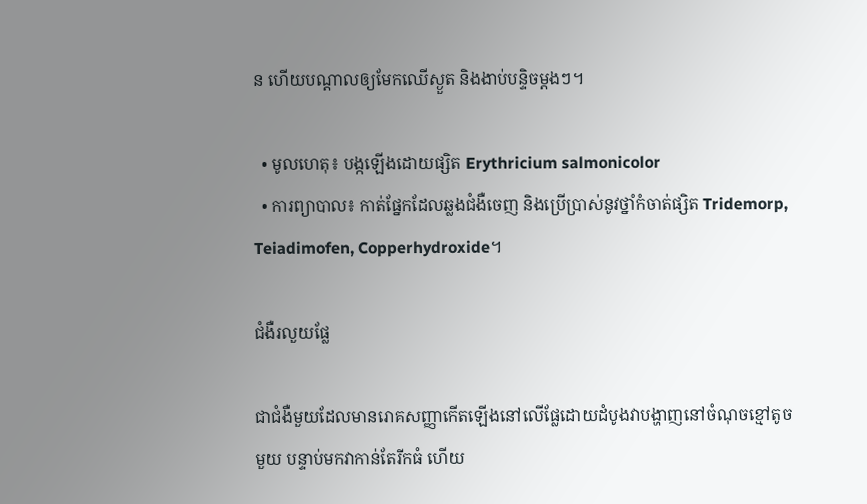ន ហើយបណ្ដាលឲ្យមែកឈើស្ងួត និងងាប់បន្ទិចម្ដងៗ។

  • មូលហេតុ៖ បង្កឡើងដោយផ្សិត Erythricium salmonicolor
  • ការព្យាបាល៖ កាត់ផ្នែកដែលឆ្លងជំងឺចេញ និងប្រើប្រាស់នូវថ្នាំកំចាត់ផ្សិត Tridemorp, Teiadimofen, Copperhydroxide។

ជំងឺរលួយផ្លែ

ជាជំងឺមួយដែលមានរោគសញ្ញាកើតឡើងនៅលើផ្លែដោយដំបូងវាបង្ហាញនៅចំណុចខ្មៅតូចមួយ បន្ទាប់មកវាកាន់តែរីកធំ ហើយ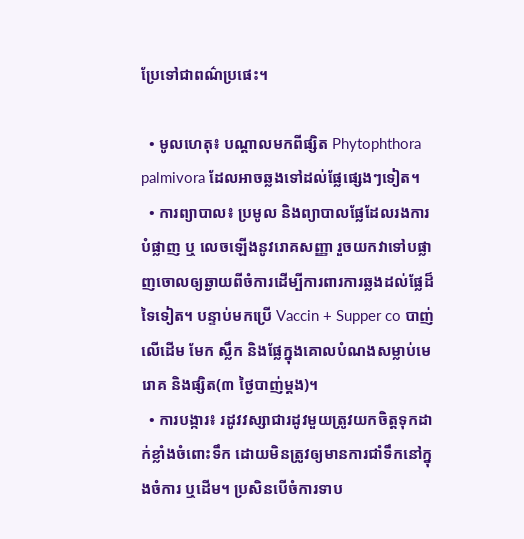ប្រែទៅជាពណ៌ប្រផេះ។

  • មូលហេតុ៖ បណ្ដាលមកពីផ្សិត Phytophthora palmivora ដែលអាចឆ្លងទៅដល់ផ្លែផ្សេងៗទៀត។
  • ការព្យាបាល៖ ប្រមូល និងព្យាបាលផ្លែដែលរងការបំផ្លាញ ឬ លេចឡើងនូវរោគសញ្ញា រួចយកវាទៅបផ្លាញចោលឲ្យឆ្ងាយពីចំការដើម្បីការពារការឆ្លងដល់ផ្លែដ៏ទៃទៀត។ បន្ទាប់មកប្រើ Vaccin + Supper co បាញ់លើដើម មែក ស្លឹក និងផ្លែក្នុងគោលបំណងសម្លាប់មេរោគ និងផ្សិត(៣ ថ្ងៃបាញ់ម្ដង)។
  • ការបង្ការ៖ រដូវវស្សាជារដូវមួយត្រូវយកចិត្តទុកដាក់ខ្លាំងចំពោះទឹក ដោយមិនត្រូវឲ្យមានការជាំទឹកនៅក្នុងចំការ ឬដើម។ ប្រសិនបើចំការទាប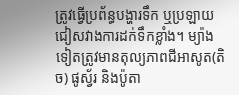ត្រូវធ្វើប្រព័ន្ធបង្ហារទឹក ឬប្រឡាយជៀសវាងការដក់ទឹកខ្លាំង។ ម្យ៉ាងទៀតត្រូវមានតុល្យភាពជីអាសូត(តិច) ផូស្វ័រ និងប៉ូតា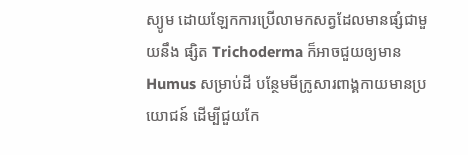ស្យូម ដោយឡែកការប្រើលាមកសត្វដែលមានផ្សំជាមួយនឹង ផ្សិត Trichoderma ក៏អាចជួយឲ្យមាន Humus សម្រាប់ដី បន្ថែមមីក្រូសារពាង្គកាយមានប្រយោជន៍ ដើម្បីជួយកែ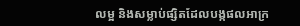លម្អ និងសម្លាប់ផ្សិតដែលបង្កផលអាក្រ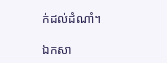ក់ដល់ដំណាំ។

ឯកសា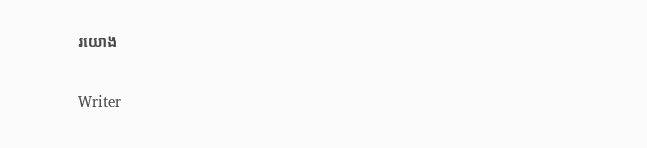រយោង

Writer